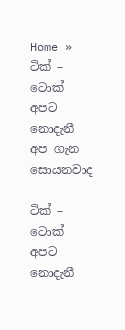Home » ටික් – ටොක් අපට නොදැනී අප ගැන සොයනවාද

ටික් – ටොක් අපට නොදැනී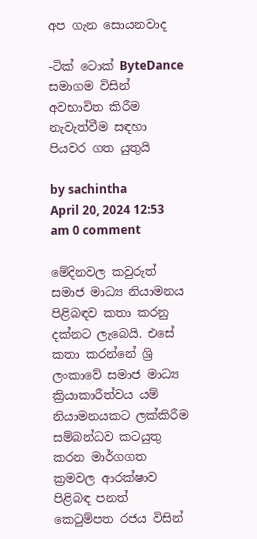අප ගැන සොයනවාද

-ටික් ටොක් ByteDance සමාගම විසින් අවභාවිත කිරීම නැවැත්වීම සඳහා පියවර ගත යුතුයි

by sachintha
April 20, 2024 12:53 am 0 comment

මේදිනවල කවුරුත් සමාජ මාධ්‍ය නියාමනය පිළිබඳව කතා කරනු දක්නට ලැබෙයි. එසේ කතා කරන්නේ ශ්‍රි ලංකාවේ සමාජ මාධ්‍ය ක්‍රියාකාරීත්වය යම් නියාමනයකට ලක්කිරීම සම්බන්ධව කටයුතු කරන මාර්ගගත ක්‍රමවල ආරක්ෂාව පිළිබඳ පනත් කෙටුම්පත රජය විසින්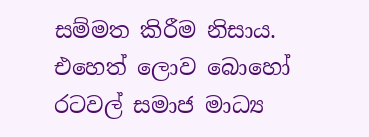සම්මත කිරීම නිසාය. එහෙත් ලොව බොහෝ රටවල් සමාජ මාධ්‍ය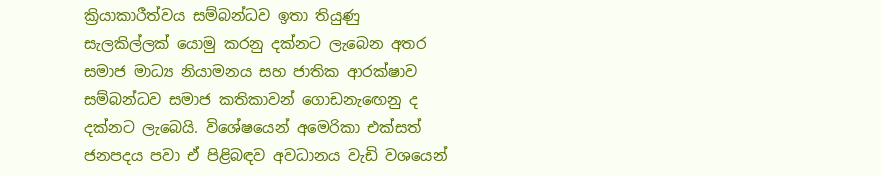ක්‍රියාකාරීත්වය සම්බන්ධව ඉතා තියුණු සැලකිල්ලක් යොමු කරනු දක්නට ලැබෙන අතර සමාජ මාධ්‍ය නියාමනය සහ ජාතික ආරක්ෂාව සම්බන්ධව සමාජ කතිකාවන් ගොඩනැඟෙනු ද දක්නට ලැබෙයි. විශේෂයෙන් අමෙරිකා එක්සත් ජනපදය පවා ඒ පිළිබඳව අවධානය වැඩි වශයෙන්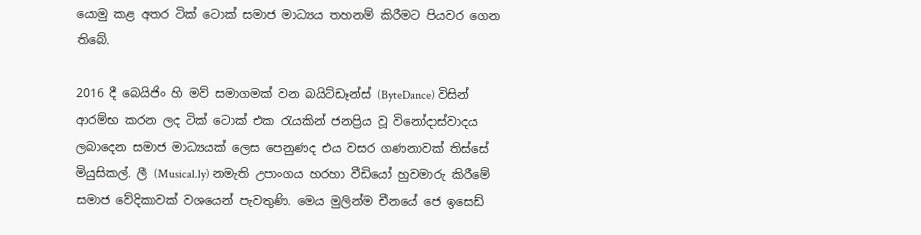යොමු කළ අතර ටික් ටොක් සමාජ මාධ්‍යය තහනම් කිරීමට පියවර ගෙන තිබේ.

2016 දී බෙයිජිං හි මව් සමාගමක් වන බයිට්ඩෑන්ස් (ByteDance) විසින් ආරම්භ කරන ලද ටික් ටොක් එක රැයකින් ජනප්‍රිය වූ විනෝදාස්වාදය ලබාදෙන සමාජ මාධ්‍යයක් ලෙස පෙනුණද එය වසර ගණනාවක් තිස්සේ මියුසිකල්. ලී (Musical.ly) නමැති උපාංගය හරහා වීඩියෝ හුවමාරු කිරීමේ සමාජ වේදිකාවක් වශයෙන් පැවතුණි. මෙය මුලින්ම චීනයේ ජෙ ඉසෙඩ්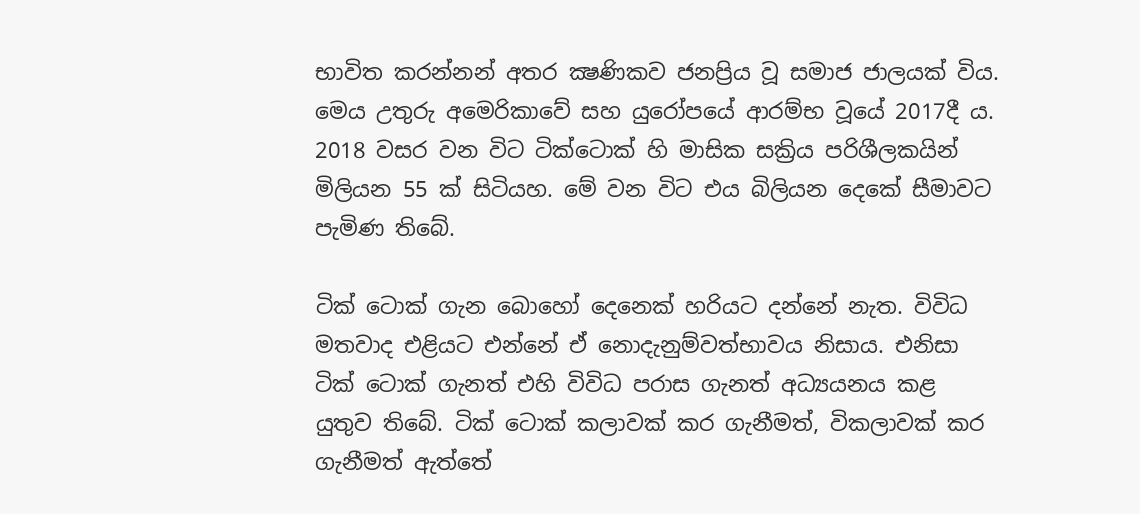භාවිත කරන්නන් අතර ක්‍ෂණිකව ජනප්‍රිය වූ සමාජ ජාලයක් විය. මෙය උතුරු අමෙරිකාවේ සහ යුරෝපයේ ආරම්භ වූයේ 2017දී ය. 2018 වසර වන විට ටික්ටොක් හි මාසික සක්‍රිය පරිශීලකයින් මිලියන 55 ක් සිටියහ. මේ වන විට එය බිලියන දෙකේ සීමාවට පැමිණ තිබේ.

ටික් ටොක් ගැන බොහෝ දෙනෙක් හරියට දන්නේ නැත. විවිධ මතවාද එළියට එන්නේ ඒ නොදැනුම්වත්භාවය නිසාය. එනිසා ටික් ටොක් ගැනත් එහි විවිධ පරාස ගැනත් අධ්‍යයනය කළ යුතුව තිබේ. ටික් ටොක් කලාවක් කර ගැනීමත්, විකලාවක් කර ගැනීමත් ඇත්තේ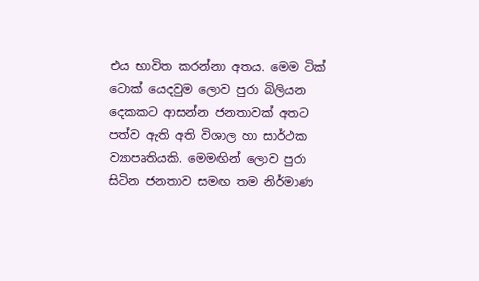එය භාවිත කරන්නා අතය. මෙම ටික් ටොක් යෙදවුම ලොව පුරා බිලියන දෙකකට ආසන්න ජනතාවක් අතට පත්ව ඇති අති විශාල හා සාර්ථක ව්‍යාපෘතියකි. මෙමඟින් ලොව පුරා සිටින ජනතාව සමඟ තම නිර්මාණ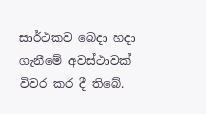සාර්ථකව බෙදා හදා ගැනීමේ අවස්ථාවක් විවර කර දී තිබේ.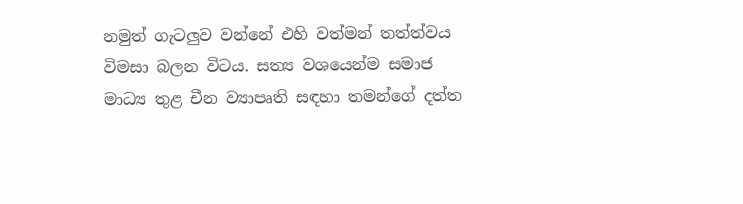නමුත් ගැටලුව වන්නේ එහි වත්මන් තත්ත්වය විමසා බලන විටය. සත්‍ය වශයෙන්ම සමාජ මාධ්‍ය තුළ චීන ව්‍යාපෘති සඳහා තමන්ගේ දත්ත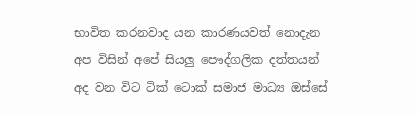භාවිත කරනවාද යන කාරණයවත් නොදැන අප විසින් අපේ සියලු පෞද්ගලික දත්තයන් අද වන විට ටික් ටොක් සමාජ මාධ්‍ය ඔස්සේ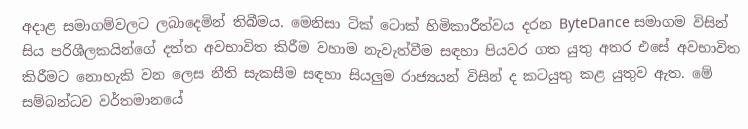අදාළ සමාගම්වලට ලබාදෙමින් තිබීමය. මෙනිසා ටික් ටොක් හිමිකාරීත්වය දරන ByteDance සමාගම විසින් සිය පරිශීලකයින්ගේ දත්ත අවභාවිත කිරීම වහාම නැවැත්වීම සඳහා පියවර ගත යුතු අතර එසේ අවභාවිත කිරීමට නොහැකි වන ලෙස නීති සැකසීම සඳහා සියලුම රාජ්‍යයන් විසින් ද කටයුතු කළ යුතුව ඇත. මේ සම්බන්ධව වර්තමානයේ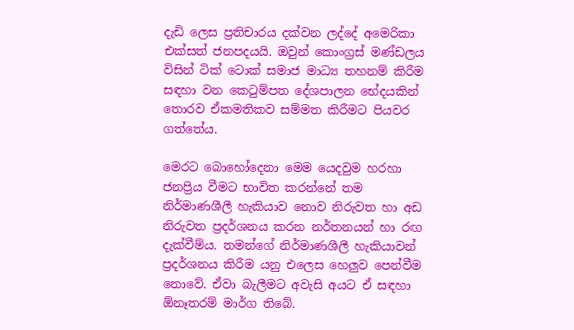දැඩි ලෙස ප්‍රතිචාරය දක්වන ලද්දේ අමෙරිකා එක්සත් ජනපදයයි. ඔවුන් කොංග්‍රස් මණ්ඩලය විසින් ටික් ටොක් සමාජ මාධ්‍ය තහනම් කිරීම සඳහා වන කෙටුම්පත දේශපාලන භේදයකින් තොරව ඒකමතිකව සම්මත කිරීමට පියවර ගත්තේය.

මෙරට බොහෝදෙනා මෙම යෙදවුම හරහා ජනප්‍රිය වීමට භාවිත කරන්නේ තම නිර්මාණශීලී හැකියාව නොව නිරුවත හා අඩ නිරුවත ප්‍රදර්ශනය කරන නර්තනයන් හා රඟ දැක්වීම්ය. තමන්ගේ නිර්මාණශීලී හැකියාවන් ප්‍රදර්ශනය කිරීම යනු එලෙස හෙලුව පෙන්වීම නොවේ. ඒවා බැලීමට අවැසි අයට ඒ සඳහා ඕනෑතරම් මාර්ග තිබේ.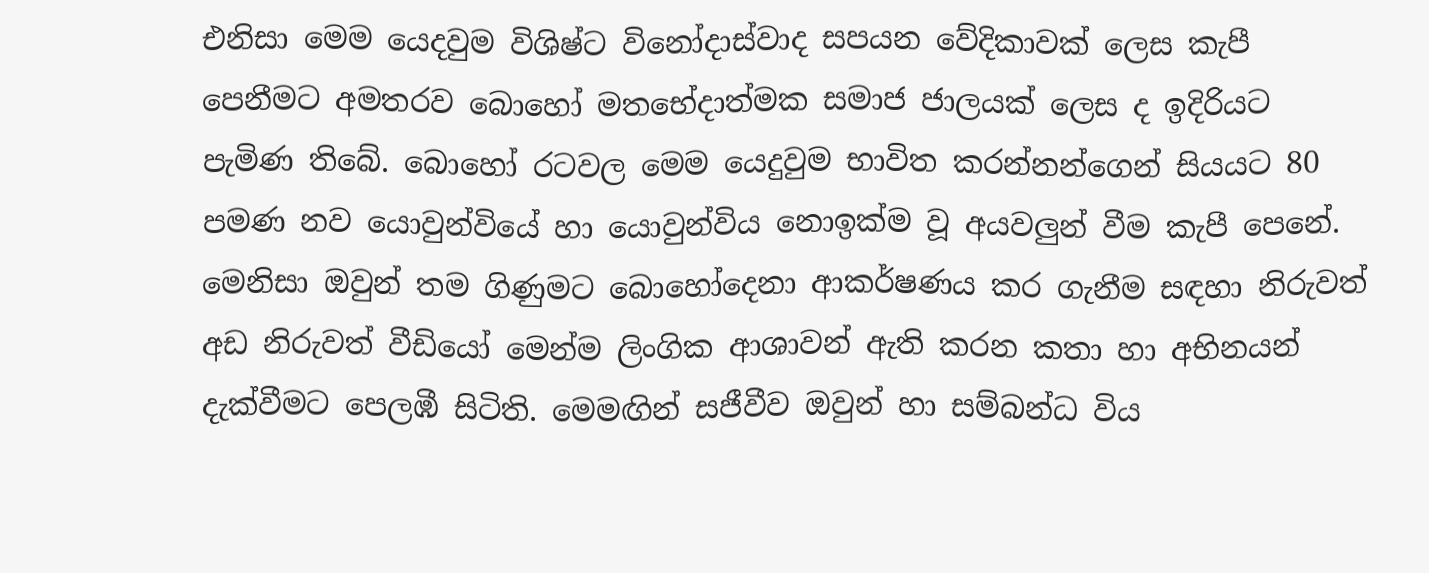එනිසා මෙම යෙදවුම විශිෂ්ට විනෝදාස්වාද සපයන වේදිකාවක් ලෙස කැපී පෙනීමට අමතරව බොහෝ මතභේදාත්මක සමාජ ජාලයක් ලෙස ද ඉදිරියට පැමිණ තිබේ. බොහෝ රටවල මෙම යෙදුවුම භාවිත කරන්නන්ගෙන් සියයට 80 පමණ නව යොවුන්වියේ හා යොවුන්විය නොඉක්ම වූ අයවලුන් වීම කැපී පෙනේ. මෙනිසා ඔවුන් තම ගිණුමට බොහෝදෙනා ආකර්ෂණය කර ගැනීම සඳහා නිරුවත් අඩ නිරුවත් වීඩියෝ මෙන්ම ලිංගික ආශාවන් ඇති කරන කතා හා අභිනයන් දැක්වීමට පෙලඹී සිටිති. මෙමඟින් සජීවීව ඔවුන් හා සම්බන්ධ විය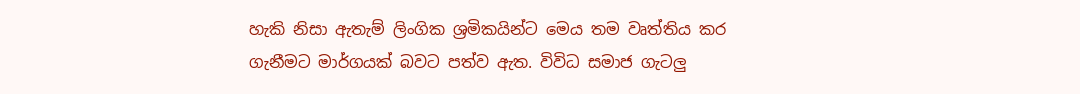හැකි නිසා ඇතැම් ලිංගික ශ්‍රමිකයින්ට මෙය තම වෘත්තිය කර ගැනීමට මාර්ගයක් බවට පත්ව ඇත. විවිධ සමාජ ගැටලු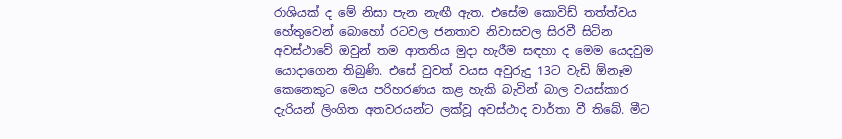රාශියක් ද මේ නිසා පැන නැඟී ඇත. එසේම කොවිඩ් තත්ත්වය හේතුවෙන් බොහෝ රටවල ජනතාව නිවාසවල සිරවී සිටින අවස්ථාවේ ඔවුන් තම ආතතිය මුදා හැරීම සඳහා ද මෙම යෙදවුම යොදාගෙන තිබුණි. එසේ වුවත් වයස අවුරුදු 13ට වැඩි ඕනෑම කෙනෙකුට මෙය පරිහරණය කළ හැකි බැවින් බාල වයස්කාර දැරියන් ලිංගිත අතවරයන්ට ලක්වූ අවස්ථාද වාර්තා වී තිබේ. මීට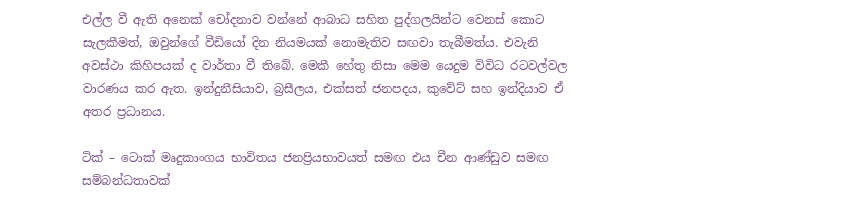එල්ල වී ඇති අනෙක් චෝදනාව වන්නේ ආබාධ සහිත පුද්ගලයින්ට වෙනස් කොට සැලකීමත්, ඔවුන්ගේ වීඩියෝ දින නියමයක් නොමැතිව සඟවා තැබීමත්ය. එවැනි අවස්ථා කිහිපයක් ද වාර්තා වී තිබේ. මෙකී හේතු නිසා මෙම යෙදුම විවිධ රටවල්වල වාරණය කර ඇත. ඉන්දුනීසියාව, බ්‍රසීලය, එක්සත් ජනපදය, කුවේට් සහ ඉන්දියාව ඒ අතර ප්‍රධානය.

ටික් – ටොක් මෘදුකාංගය භාවිතය ජනප්‍රියභාවයත් සමඟ එය චීන ආණ්ඩුව සමඟ සම්බන්ධතාවක්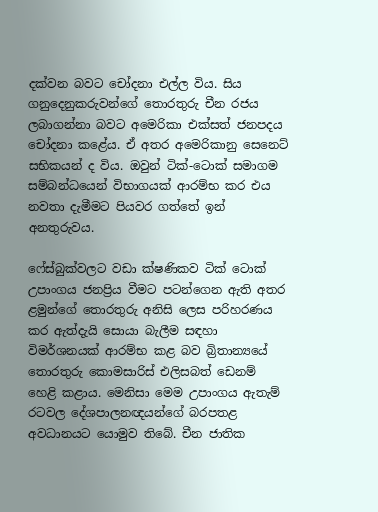දක්වන බවට චෝදනා එල්ල විය. සිය ගනුදෙනුකරුවන්ගේ තොරතුරු චීන රජය ලබාගන්නා බවට අමෙරිකා එක්සත් ජනපදය චෝදනා කළේය. ඒ අතර අමෙරිකානු සෙනෙට් සභිකයන් ද විය. ඔවුන් ටික්-ටොක් සමාගම සම්බන්ධයෙන් විභාගයක් ආරම්භ කර එය නවතා දැමීමට පියවර ගත්තේ ඉන් අනතුරුවය.

ෆේස්බුක්වලට වඩා ක්ෂණිකව ටික් ටොක් උපාංගය ජනප්‍රිය වීමට පටන්ගෙන ඇති අතර ළමුන්ගේ තොරතුරු අනිසි ලෙස පරිහරණය කර ඇත්දැයි සොයා බැලීම සඳහා විමර්ශනයක් ආරම්භ කළ බව බ්‍රිතාන්‍යයේ තොරතුරු කොමසාරිස් එලිසබත් ඩෙනම් හෙළි කළාය. මෙනිසා මෙම උපාංගය ඇතැම් රටවල දේශපාලනඥයන්ගේ බරපතළ අවධානයට යොමුව තිබේ. චීන ජාතික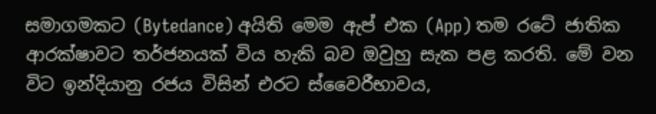සමාගමකට (Bytedance) අයිති මෙම ඇප් එක (App) තම රටේ ජාතික ආරක්ෂාවට තර්ජනයක් විය හැකි බව ඔවුහු සැක පළ කරති. මේ වන විට ඉන්දියානු රජය විසින් එරට ස්වෛරීභාවය,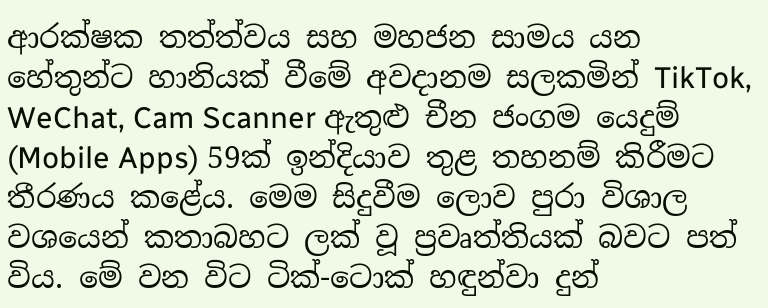ආරක්ෂක තත්ත්වය සහ මහජන සාමය යන හේතුන්ට හානියක් වීමේ අවදානම සලකමින් TikTok, WeChat, Cam Scanner ඇතුළු චීන ජංගම යෙදුම් (Mobile Apps) 59ක් ඉන්දියාව තුළ තහනම් කිරීමට තීරණය කළේය. මෙම සිදුවීම ලොව පුරා විශාල වශයෙන් කතාබහට ලක් වූ ප්‍රවෘත්තියක් බවට පත් විය. මේ වන විට ටික්-ටොක් හඳුන්වා දුන්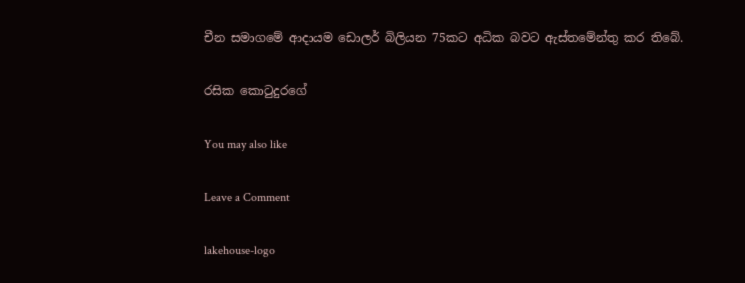චීන සමාගමේ ආදායම ඩොලර් බිලියන 75කට අධික බවට ඇස්තමේන්තු කර තිබේ.

රසික කොටුදුරගේ

You may also like

Leave a Comment

lakehouse-logo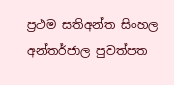ප්‍රථම සතිඅන්ත සිංහල අන්තර්ජාල පුවත්පත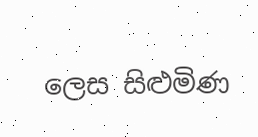ලෙස සිළුමිණ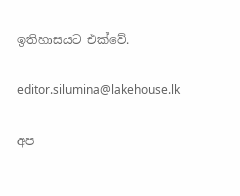ඉතිහාසයට එක්වේ.

editor.silumina@lakehouse.lk

අප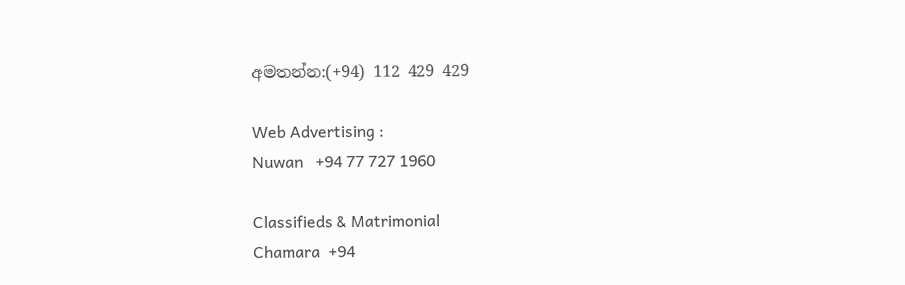අමතන්න:(+94) 112 429 429

Web Advertising :
Nuwan   +94 77 727 1960

Classifieds & Matrimonial
Chamara  +94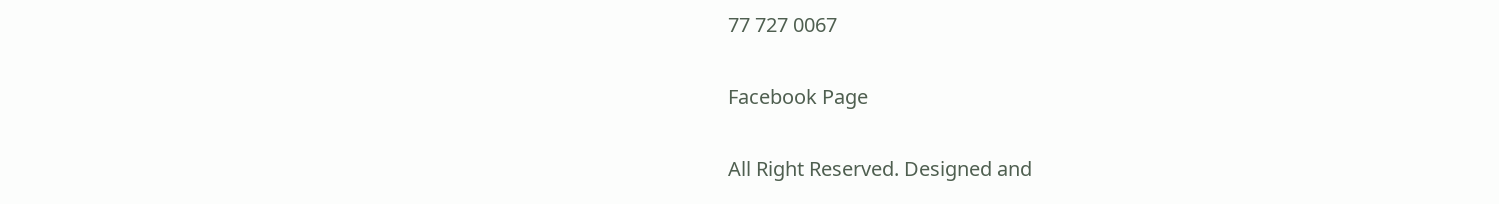77 727 0067

Facebook Page

All Right Reserved. Designed and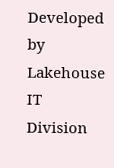Developed by Lakehouse IT Division